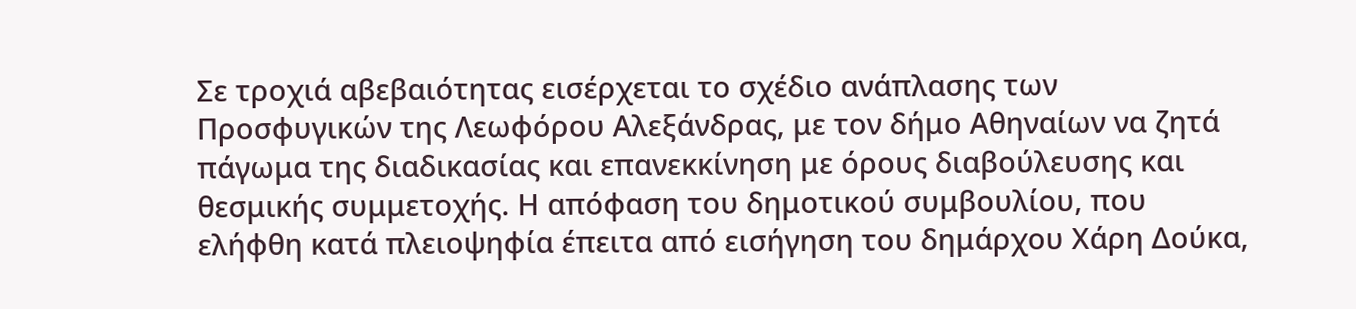Σε τροχιά αβεβαιότητας εισέρχεται το σχέδιο ανάπλασης των Προσφυγικών της Λεωφόρου Αλεξάνδρας, με τον δήμο Αθηναίων να ζητά πάγωμα της διαδικασίας και επανεκκίνηση με όρους διαβούλευσης και θεσμικής συμμετοχής. Η απόφαση του δημοτικού συμβουλίου, που ελήφθη κατά πλειοψηφία έπειτα από εισήγηση του δημάρχου Χάρη Δούκα,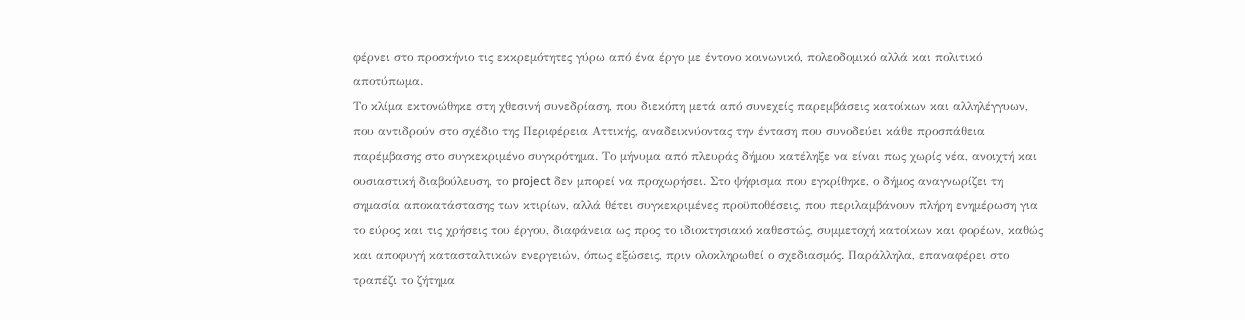φέρνει στο προσκήνιο τις εκκρεμότητες γύρω από ένα έργο με έντονο κοινωνικό, πολεοδομικό αλλά και πολιτικό αποτύπωμα.
Το κλίμα εκτονώθηκε στη χθεσινή συνεδρίαση, που διεκόπη μετά από συνεχείς παρεμβάσεις κατοίκων και αλληλέγγυων, που αντιδρούν στο σχέδιο της Περιφέρεια Αττικής, αναδεικνύοντας την ένταση που συνοδεύει κάθε προσπάθεια παρέμβασης στο συγκεκριμένο συγκρότημα. Το μήνυμα από πλευράς δήμου κατέληξε να είναι πως χωρίς νέα, ανοιχτή και ουσιαστική διαβούλευση, το project δεν μπορεί να προχωρήσει. Στο ψήφισμα που εγκρίθηκε, ο δήμος αναγνωρίζει τη σημασία αποκατάστασης των κτιρίων, αλλά θέτει συγκεκριμένες προϋποθέσεις, που περιλαμβάνουν πλήρη ενημέρωση για το εύρος και τις χρήσεις του έργου, διαφάνεια ως προς το ιδιοκτησιακό καθεστώς, συμμετοχή κατοίκων και φορέων, καθώς και αποφυγή κατασταλτικών ενεργειών, όπως εξώσεις, πριν ολοκληρωθεί ο σχεδιασμός. Παράλληλα, επαναφέρει στο τραπέζι το ζήτημα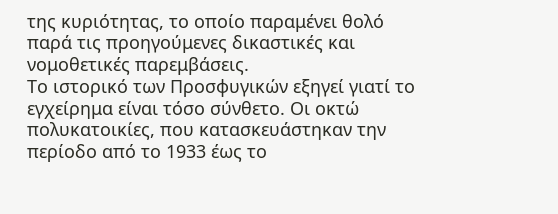της κυριότητας, το οποίο παραμένει θολό παρά τις προηγούμενες δικαστικές και νομοθετικές παρεμβάσεις.
Το ιστορικό των Προσφυγικών εξηγεί γιατί το εγχείρημα είναι τόσο σύνθετο. Οι οκτώ πολυκατοικίες, που κατασκευάστηκαν την περίοδο από το 1933 έως το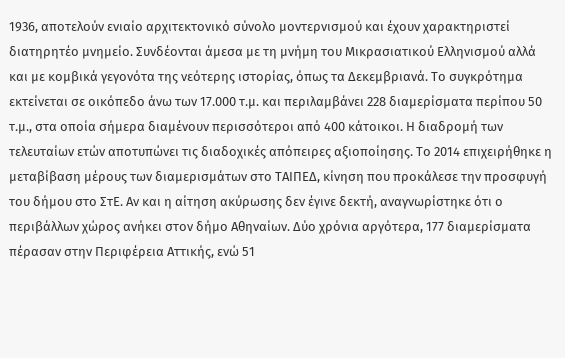1936, αποτελούν ενιαίο αρχιτεκτονικό σύνολο μοντερνισμού και έχουν χαρακτηριστεί διατηρητέο μνημείο. Συνδέονται άμεσα με τη μνήμη του Μικρασιατικού Ελληνισμού αλλά και με κομβικά γεγονότα της νεότερης ιστορίας, όπως τα Δεκεμβριανά. Το συγκρότημα εκτείνεται σε οικόπεδο άνω των 17.000 τ.μ. και περιλαμβάνει 228 διαμερίσματα περίπου 50 τ.μ., στα οποία σήμερα διαμένουν περισσότεροι από 400 κάτοικοι. Η διαδρομή των τελευταίων ετών αποτυπώνει τις διαδοχικές απόπειρες αξιοποίησης. Το 2014 επιχειρήθηκε η μεταβίβαση μέρους των διαμερισμάτων στο ΤΑΙΠΕΔ, κίνηση που προκάλεσε την προσφυγή του δήμου στο ΣτΕ. Αν και η αίτηση ακύρωσης δεν έγινε δεκτή, αναγνωρίστηκε ότι ο περιβάλλων χώρος ανήκει στον δήμο Αθηναίων. Δύο χρόνια αργότερα, 177 διαμερίσματα πέρασαν στην Περιφέρεια Αττικής, ενώ 51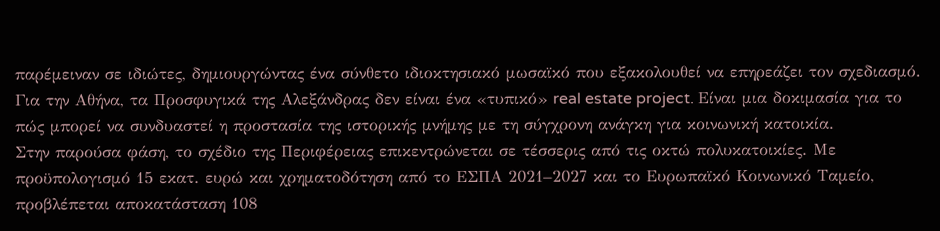παρέμειναν σε ιδιώτες, δημιουργώντας ένα σύνθετο ιδιοκτησιακό μωσαϊκό που εξακολουθεί να επηρεάζει τον σχεδιασμό.
Για την Αθήνα, τα Προσφυγικά της Αλεξάνδρας δεν είναι ένα «τυπικό» real estate project. Είναι μια δοκιμασία για το πώς μπορεί να συνδυαστεί η προστασία της ιστορικής μνήμης με τη σύγχρονη ανάγκη για κοινωνική κατοικία.
Στην παρούσα φάση, το σχέδιο της Περιφέρειας επικεντρώνεται σε τέσσερις από τις οκτώ πολυκατοικίες. Με προϋπολογισμό 15 εκατ. ευρώ και χρηματοδότηση από το ΕΣΠΑ 2021–2027 και το Ευρωπαϊκό Κοινωνικό Ταμείο, προβλέπεται αποκατάσταση 108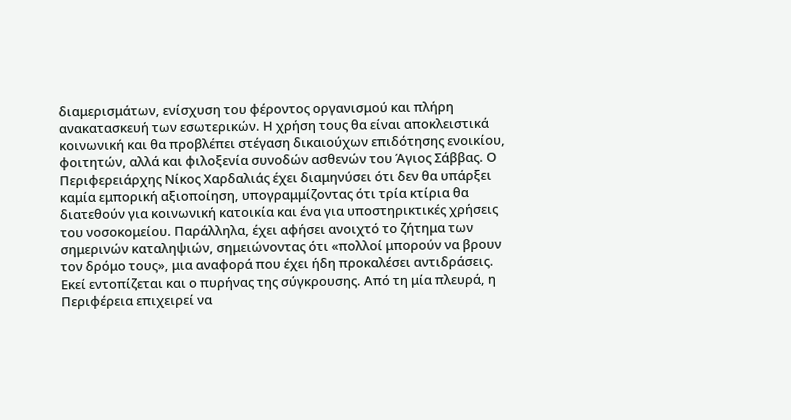διαμερισμάτων, ενίσχυση του φέροντος οργανισμού και πλήρη ανακατασκευή των εσωτερικών. Η χρήση τους θα είναι αποκλειστικά κοινωνική και θα προβλέπει στέγαση δικαιούχων επιδότησης ενοικίου, φοιτητών, αλλά και φιλοξενία συνοδών ασθενών του Άγιος Σάββας. Ο Περιφερειάρχης Νίκος Χαρδαλιάς έχει διαμηνύσει ότι δεν θα υπάρξει καμία εμπορική αξιοποίηση, υπογραμμίζοντας ότι τρία κτίρια θα διατεθούν για κοινωνική κατοικία και ένα για υποστηρικτικές χρήσεις του νοσοκομείου. Παράλληλα, έχει αφήσει ανοιχτό το ζήτημα των σημερινών καταληψιών, σημειώνοντας ότι «πολλοί μπορούν να βρουν τον δρόμο τους», μια αναφορά που έχει ήδη προκαλέσει αντιδράσεις.
Εκεί εντοπίζεται και ο πυρήνας της σύγκρουσης. Από τη μία πλευρά, η Περιφέρεια επιχειρεί να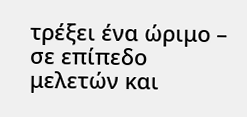τρέξει ένα ώριμο – σε επίπεδο μελετών και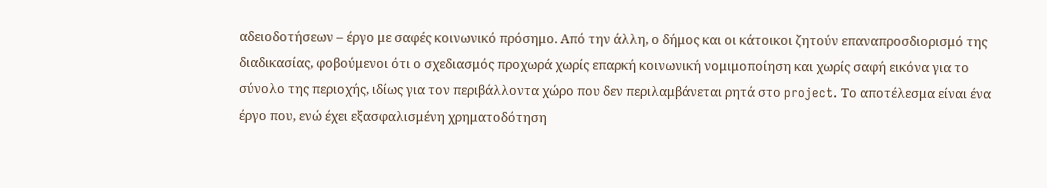αδειοδοτήσεων – έργο με σαφές κοινωνικό πρόσημο. Από την άλλη, ο δήμος και οι κάτοικοι ζητούν επαναπροσδιορισμό της διαδικασίας, φοβούμενοι ότι ο σχεδιασμός προχωρά χωρίς επαρκή κοινωνική νομιμοποίηση και χωρίς σαφή εικόνα για το σύνολο της περιοχής, ιδίως για τον περιβάλλοντα χώρο που δεν περιλαμβάνεται ρητά στο project. Το αποτέλεσμα είναι ένα έργο που, ενώ έχει εξασφαλισμένη χρηματοδότηση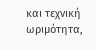και τεχνική ωριμότητα,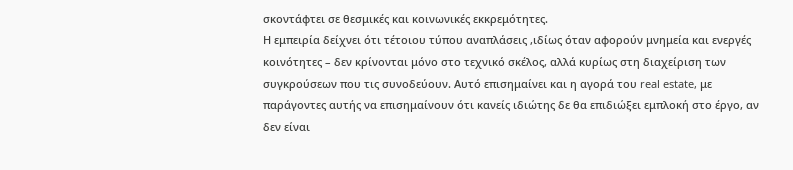σκοντάφτει σε θεσμικές και κοινωνικές εκκρεμότητες.
Η εμπειρία δείχνει ότι τέτοιου τύπου αναπλάσεις ,ιδίως όταν αφορούν μνημεία και ενεργές κοινότητες – δεν κρίνονται μόνο στο τεχνικό σκέλος, αλλά κυρίως στη διαχείριση των συγκρούσεων που τις συνοδεύουν. Αυτό επισημαίνει και η αγορά του real estate, με παράγοντες αυτής να επισημαίνουν ότι κανείς ιδιώτης δε θα επιδιώξει εμπλοκή στο έργο, αν δεν είναι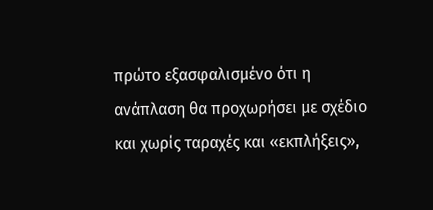πρώτο εξασφαλισμένο ότι η ανάπλαση θα προχωρήσει με σχέδιο και χωρίς ταραχές και «εκπλήξεις»,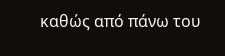καθώς από πάνω του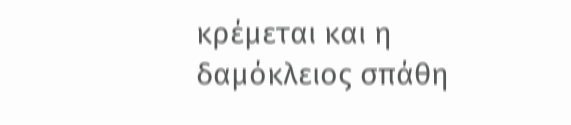κρέμεται και η δαμόκλειος σπάθη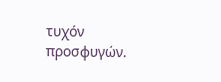τυχόν προσφυγών.